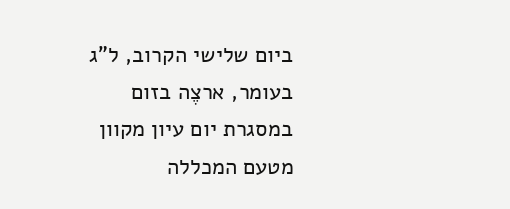ביום שלישי הקרוב, ל"ג בעומר, ארצֶה בזום במסגרת יום עיון מקוון מטעם המכללה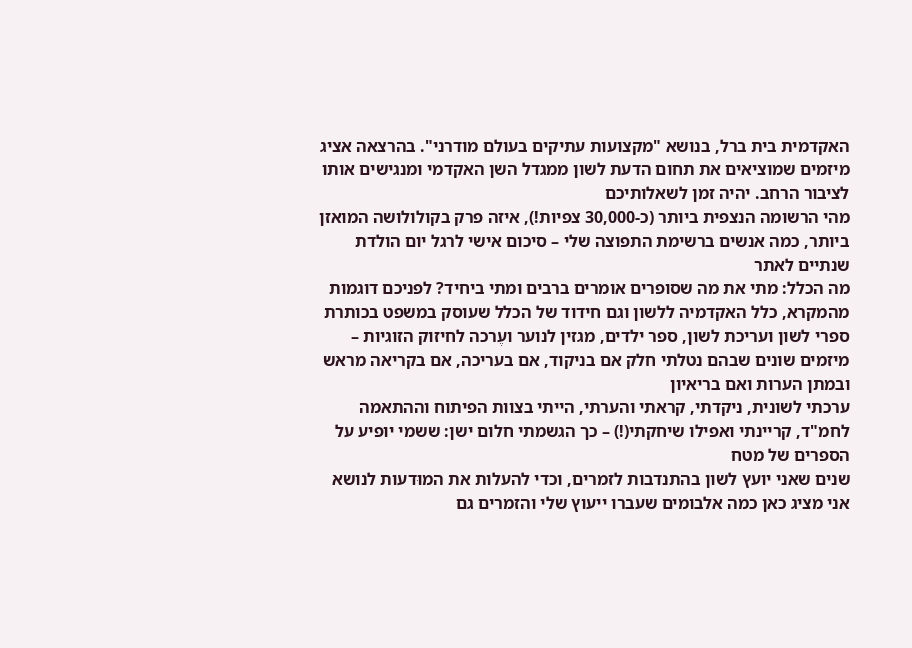האקדמית בית ברל, בנושא "מקצועות עתיקים בעולם מודרני". בהרצאה אציג מיזמים שמוציאים את תחום הדעת לשון ממגדל השן האקדמי ומנגישים אותו לציבור הרחב. יהיה זמן לשאלותיכם
מהי הרשומה הנצפית ביותר (כ-30,000 צפיות!), איזה פרק בקולולושה המואזן ביותר, כמה אנשים ברשימת התפוצה שלי – סיכום אישי לרגל יום הולדת שנתיים לאתר
מה הכלל: מתי את מה שסופרים אומרים ברבים ומתי ביחיד? לפניכם דוגמות מהמקרא, כלל האקדמיה ללשון וגם חידוד של הכלל שעוסק במשפט בכותרת
ספרי לשון ועריכת לשון, ספר ילדים, מגזין לנוער ועֶרכה לחיזוק הזוגיות – מיזמים שונים שבהם נטלתי חלק אם בניקוד, אם בעריכה, אם בקריאה מראש ובמתן הערות ואם בריאיון
ערכתי לשונית, ניקדתי, קראתי והערתי, הייתי בצוות הפיתוח וההתאמה לחמ"ד, קריינתי ואפילו שיחקתי(!) – כך הגשמתי חלום ישן: ששמי יופיע על הספרים של מטח
שנים שאני יועץ לשון בהתנדבות לזמרים, וכדי להעלות את המוּדעות לנושא אני מציג כאן כמה אלבומים שעברו ייעוץ שלי והזמרים גם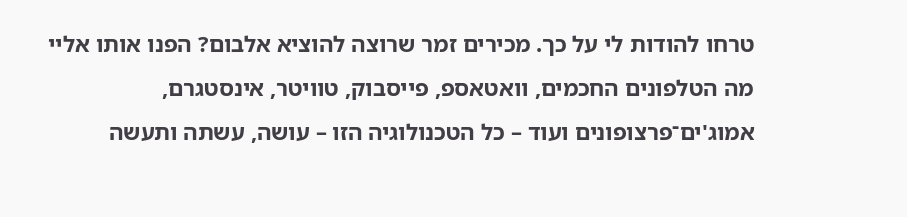טרחו להודות לי על כך. מכירים זמר שרוצה להוציא אלבום? הפנו אותו אליי
מה הטלפונים החכמים, וואטאספ, פייסבוק, טוויטר, אינסטגרם, אמוג'ים־פרצופונים ועוד – כל הטכנולוגיה הזו – עושה, עשתה ותעשה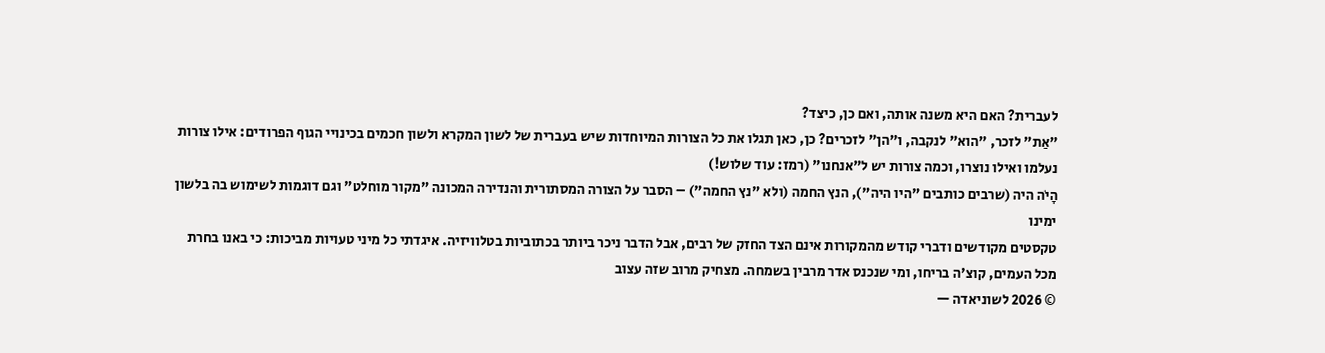לעברית? האם היא משנה אותה, ואם כן, כיצד?
"אַת" לזכר, "הוא" לנקבה, ו"הן" לזכרים? כן, כאן תגלו את כל הצורות המיוחדות שיש בעברית של לשון המקרא ולשון חכמים בכינויי הגוף הפרודים: אילו צורות נעלמו ואילו נוצרו, וכמה צורות יש ל"אנחנו" (רמז: עוד שלוש!)
הָיֹה היה (שרבים כותבים "היו היה"), הנץ החמה (ולא "נץ החמה") – הסבר על הצורה המסתורית והנדירה המכונה "מקור מוחלט" וגם דוגמות לשימוש בה בלשון ימינו
טקסטים מקודשים ודברי קודש מהמקורות אינם הצד החזק של רבים, אבל הדבר ניכר ביותר בכתוביות בטלוויזיה. איגדתי כל מיני טעויות מביכות: כי באנו בחרת מכל העמים, קוצ'ה בריחו, ומי שנכנס אדר מרבין בשמחה. מצחיק מרוב שזה עצוב
© 2026 לשוניאדה —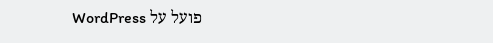פועל על WordPress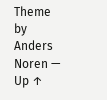Theme by Anders Noren — Up ↑